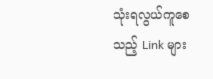သုံးရလွယ်ကူစေသည့် Link များ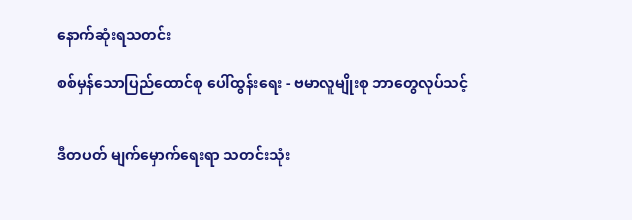နောက်ဆုံးရသတင်း

စစ်မှန်သောပြည်ထောင်စု ပေါ်ထွန်းရေး - ဗမာလူမျိုးစု ဘာတွေလုပ်သင့်


ဒီတပတ် မျက်မှောက်ရေးရာ သတင်းသုံး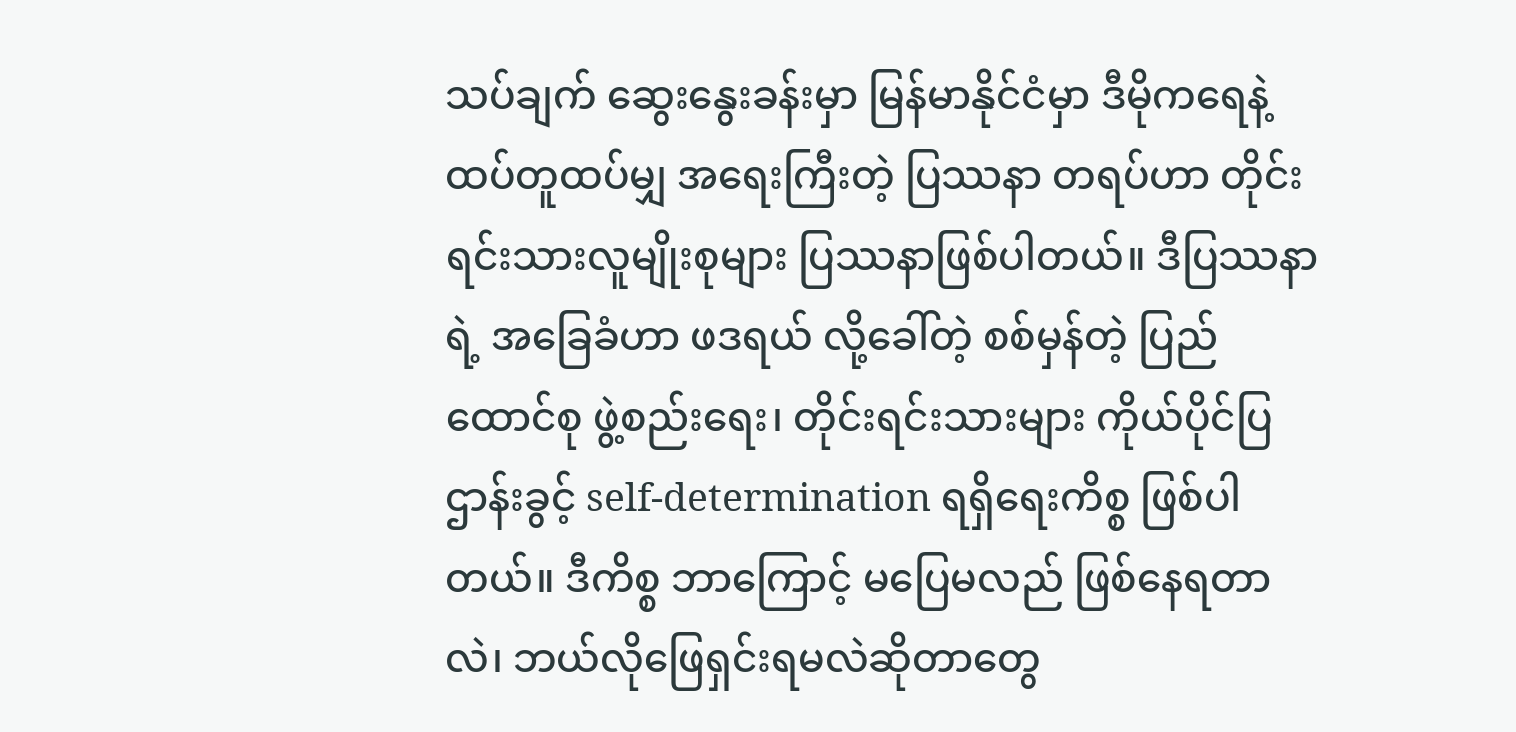သပ်ချက် ဆွေးနွေးခန်းမှာ မြန်မာနိုင်ငံမှာ ဒီမိုကရေနဲ့ ထပ်တူထပ်မျှ အရေးကြီးတဲ့ ပြဿနာ တရပ်ဟာ တိုင်းရင်းသားလူမျိုးစုများ ပြဿနာဖြစ်ပါတယ်။ ဒီပြဿနာရဲ့ အခြေခံဟာ ဖဒရယ် လို့ခေါ်တဲ့ စစ်မှန်တဲ့ ပြည်ထောင်စု ဖွဲ့စည်းရေး၊ တိုင်းရင်းသားများ ကိုယ်ပိုင်ပြဌာန်းခွင့် self-determination ရရှိရေးကိစ္စ ဖြစ်ပါတယ်။ ဒီကိစ္စ ဘာကြောင့် မပြေမလည် ဖြစ်နေရတာလဲ၊ ဘယ်လိုဖြေရှင်းရမလဲဆိုတာတွေ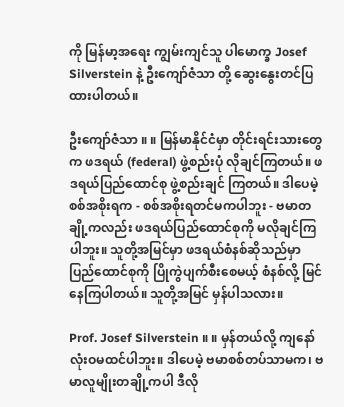ကို မြန်မာ့အရေး ကျွမ်းကျင်သူ ပါမောက္ခ Josef Silverstein နဲ့ ဦးကျော်ဇံသာ တို့ ဆွေးနွေးတင်ပြထားပါတယ်။

ဦးကျော်ဇံသာ ။ ။ မြန်မာနိုင်ငံမှာ တိုင်းရင်းသားတွေက ဖဒရယ် (federal) ဖွဲ့စည်းပုံ လိုချင်ကြတယ်။ ဖဒရယ်ပြည်ထောင်စု ဖွဲ့စည်းချင် ကြတယ်။ ဒါပေမဲ့ စစ်အစိုးရက - စစ်အစိုးရတင်မကပါဘူး - ဗမာတချို့ကလည်း ဖဒရယ်ပြည်ထောင်စုကို မလိုချင်ကြပါဘူး။ သူတို့အမြင်မှာ ဖဒရယ်စံနစ်ဆိုသည်မှာ ပြည်ထောင်စုကို ပြိုကွဲပျက်စီးစေမယ့် စံနစ်လို့ မြင်နေကြပါတယ်။ သူတို့အမြင် မှန်ပါသလား။

Prof. Josef Silverstein ။ ။ မှန်တယ်လို့ ကျနော် လုံးဝမထင်ပါဘူး။ ဒါပေမဲ့ ဗမာစစ်တပ်သာမက၊ ဗမာလူမျိုးတချို့ကပါ ဒီလို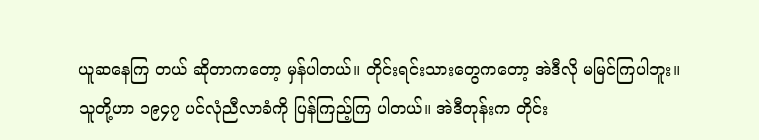ယူဆနေကြ တယ် ဆိုတာကတော့ မှန်ပါတယ်။ တိုင်းရင်းသားတွေကတော့ အဲဒီလို မမြင်ကြပါဘူး။ သူတို့ဟာ ၁၉၄၇ ပင်လုံညီလာခံကို ပြန်ကြည့်ကြ ပါတယ်။ အဲဒီတုန်းက တိုင်း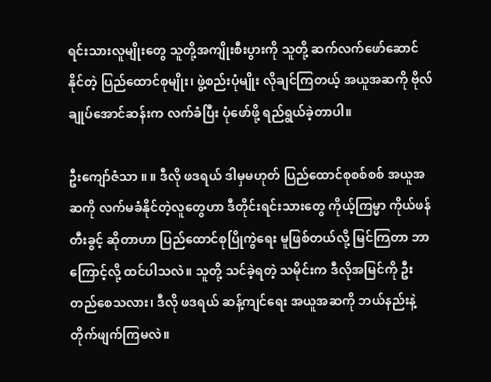ရင်းသားလူမျိုးတွေ သူတို့အကျိုးစီးပွားကို သူတို့ ဆက်လက်ဖော်ဆောင်နိုင်တဲ့ ပြည်ထောင်စုမျိုး၊ ဖွဲ့စည်းပုံမျိုး လိုချင်ကြတယ့် အယူအဆကို ဗိုလ်ချုပ်အောင်ဆန်းက လက်ခံပြီး ပုံဖော်ဖို့ ရည်ရွယ်ခဲ့တာပါ။

ဦးကျော်ဇံသာ ။ ။ ဒီလို ဖဒရယ် ဒါမှမဟုတ် ပြည်ထောင်စုစစ်စစ် အယူအဆကို လက်မခံနိုင်တဲ့လူတွေဟာ ဒီတိုင်းရင်းသားတွေ ကိုယ့်ကြမ္မာ ကိုယ်ဖန်တီးခွင့် ဆိုတာဟာ ပြည်ထောင်စုပြိုကွဲရေး မူဖြစ်တယ်လို့ မြင်ကြတာ ဘာကြောင့်လို့ ထင်ပါသလဲ။ သူတို့ သင်ခဲ့ရတဲ့ သမိုင်းက ဒီလိုအမြင်ကို ဦးတည်စေသလား၊ ဒီလို ဖဒရယ် ဆန့်ကျင်ရေး အယူအဆကို ဘယ်နည်းနဲ့ တိုက်ဖျက်ကြမလဲ။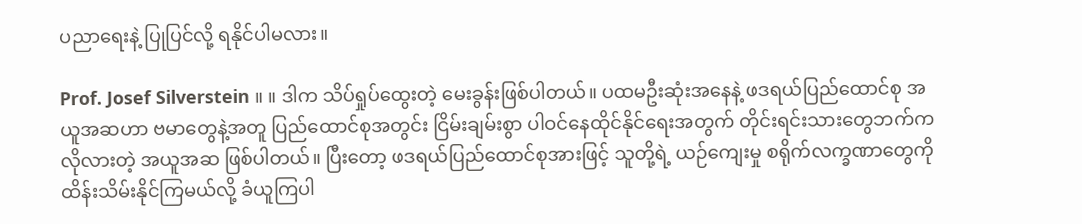ပညာရေးနဲ့ ပြုပြင်လို့ ရနိုင်ပါမလား။

Prof. Josef Silverstein ။ ။ ဒါက သိပ်ရှုပ်ထွေးတဲ့ မေးခွန်းဖြစ်ပါတယ်။ ပထမဦးဆုံးအနေနဲ့ ဖဒရယ်ပြည်ထောင်စု အယူအဆဟာ ဗမာတွေနဲ့အတူ ပြည်ထောင်စုအတွင်း ငြိမ်းချမ်းစွာ ပါဝင်နေထိုင်နိုင်ရေးအတွက် တိုင်းရင်းသားတွေဘက်က လိုလားတဲ့ အယူအဆ ဖြစ်ပါတယ်။ ပြီးတော့ ဖဒရယ်ပြည်ထောင်စုအားဖြင့် သူတို့ရဲ့ ယဉ်ကျေးမှု စရိုက်လက္ခဏာတွေကို ထိန်းသိမ်းနိုင်ကြမယ်လို့ ခံယူကြပါ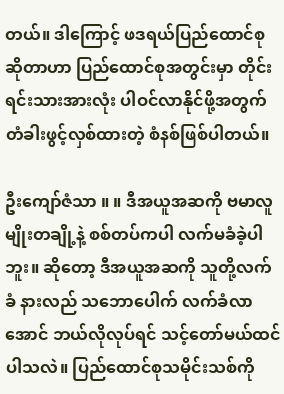တယ်။ ဒါကြောင့် ဖဒရယ်ပြည်ထောင်စု ဆိုတာဟာ ပြည်ထောင်စုအတွင်းမှာ တိုင်းရင်းသားအားလုံး ပါဝင်လာနိုင်ဖို့အတွက် တံခါးဖွင့်လှစ်ထားတဲ့ စံနစ်ဖြစ်ပါတယ်။

ဦးကျော်ဇံသာ ။ ။ ဒီအယူအဆကို ဗမာလူမျိုးတချို့နဲ့ စစ်တပ်ကပါ လက်မခံခဲ့ပါဘူး။ ဆိုတော့ ဒီအယူအဆကို သူတို့လက်ခံ နားလည် သဘောပေါက် လက်ခံလာအောင် ဘယ်လိုလုပ်ရင် သင့်တော်မယ်ထင်ပါသလဲ။ ပြည်ထောင်စုသမိုင်းသစ်ကို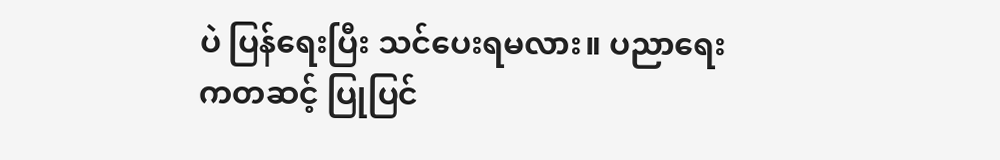ပဲ ပြန်ရေးပြီး သင်ပေးရမလား။ ပညာရေးကတဆင့် ပြုပြင်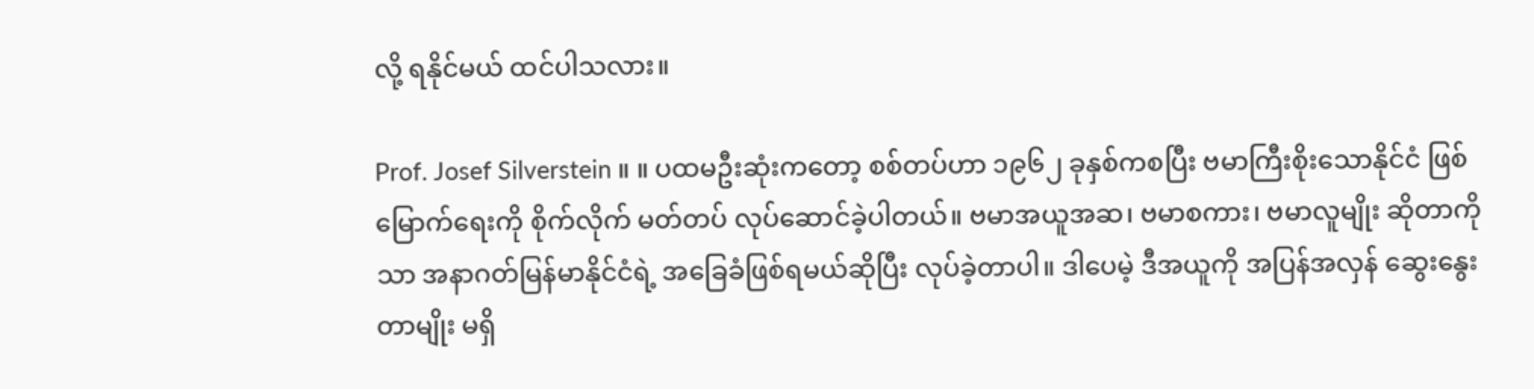လို့ ရနိုင်မယ် ထင်ပါသလား။

Prof. Josef Silverstein ။ ။ ပထမဦးဆုံးကတော့ စစ်တပ်ဟာ ၁၉၆၂ ခုနှစ်ကစပြီး ဗမာကြီးစိုးသောနိုင်ငံ ဖြစ်မြောက်ရေးကို စိုက်လိုက် မတ်တပ် လုပ်ဆောင်ခဲ့ပါတယ်။ ဗမာအယူအဆ၊ ဗမာစကား၊ ဗမာလူမျိုး ဆိုတာကိုသာ အနာဂတ်မြန်မာနိုင်ငံရဲ့ အခြေခံဖြစ်ရမယ်ဆိုပြီး လုပ်ခဲ့တာပါ။ ဒါပေမဲ့ ဒီအယူကို အပြန်အလှန် ဆွေးနွေးတာမျိုး မရှိ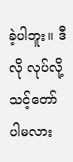ခဲ့ပါဘူး။ ဒီလို လုပ်လို့ သင့်တော်ပါမလား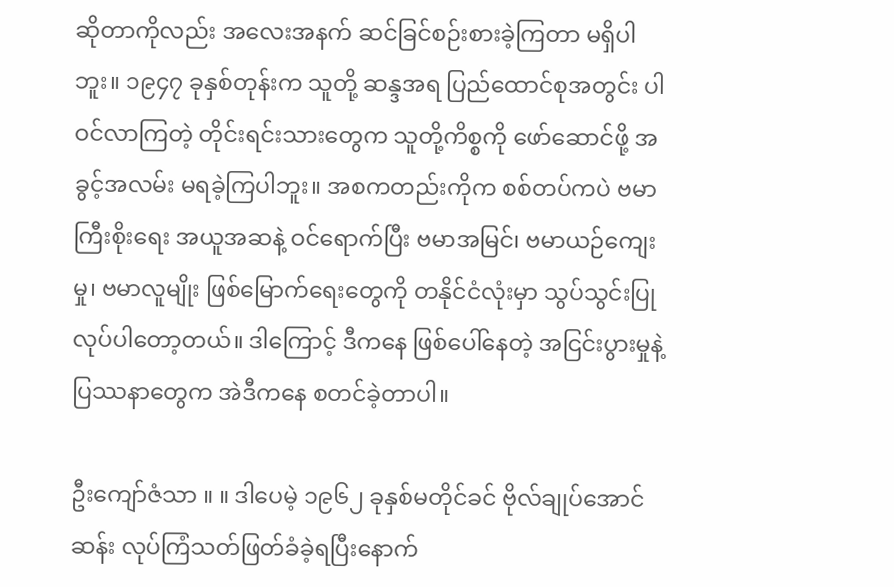ဆိုတာကိုလည်း အလေးအနက် ဆင်ခြင်စဉ်းစားခဲ့ကြတာ မရှိပါဘူး။ ၁၉၄၇ ခုနှစ်တုန်းက သူတို့ ဆန္ဒအရ ပြည်ထောင်စုအတွင်း ပါဝင်လာကြတဲ့ တိုင်းရင်းသားတွေက သူတို့ကိစ္စကို ဖော်ဆောင်ဖို့ အခွင့်အလမ်း မရခဲ့ကြပါဘူး။ အစကတည်းကိုက စစ်တပ်ကပဲ ဗမာကြီးစိုးရေး အယူအဆနဲ့ ဝင်ရောက်ပြီး ဗမာအမြင်၊ ဗမာယဉ်ကျေးမှု၊ ဗမာလူမျိုး ဖြစ်မြောက်ရေးတွေကို တနိုင်ငံလုံးမှာ သွပ်သွင်းပြုလုပ်ပါတော့တယ်။ ဒါကြောင့် ဒီကနေ ဖြစ်ပေါ်နေတဲ့ အငြင်းပွားမှုနဲ့ ပြဿနာတွေက အဲဒီကနေ စတင်ခဲ့တာပါ။

ဦးကျော်ဇံသာ ။ ။ ဒါပေမဲ့ ၁၉၆၂ ခုနှစ်မတိုင်ခင် ဗိုလ်ချုပ်အောင်ဆန်း လုပ်ကြံသတ်ဖြတ်ခံခဲ့ရပြီးနောက်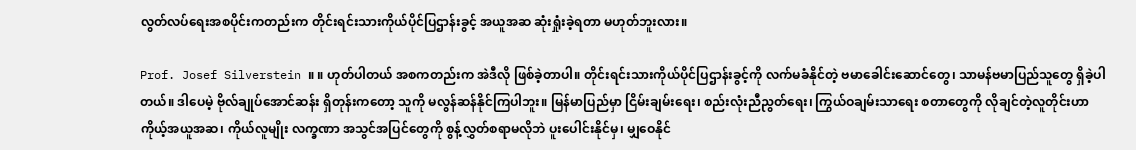လွတ်လပ်ရေးအစပိုင်းကတည်းက တိုင်းရင်းသားကိုယ်ပိုင်ပြဌာန်းခွင့် အယူအဆ ဆုံးရှုံးခဲ့ရတာ မဟုတ်ဘူးလား။

Prof. Josef Silverstein ။ ။ ဟုတ်ပါတယ် အစကတည်းက အဲဒီလို ဖြစ်ခဲ့တာပါ။ တိုင်းရင်းသားကိုယ်ပိုင်ပြဌာန်းခွင့်ကို လက်မခံနိုင်တဲ့ ဗမာခေါင်းဆောင်တွေ၊ သာမန်ဗမာပြည်သူတွေ ရှိခဲ့ပါတယ်။ ဒါပေမဲ့ ဗိုလ်ချုပ်အောင်ဆန်း ရှိတုန်းကတော့ သူကို မလွန်ဆန်နိုင်ကြပါဘူး။ မြန်မာပြည်မှာ ငြိမ်းချမ်းရေး၊ စည်းလုံးညီညွတ်ရေး၊ ကြွယ်ဝချမ်းသာရေး စတာတွေကို လိုချင်တဲ့လူတိုင်းဟာ ကိုယ့်အယူအဆ၊ ကိုယ်လူမျိုး လက္ခဏာ အသွင်အပြင်တွေကို စွန့်လွှတ်စရာမလိုဘဲ ပူးပေါင်းနိုင်မှ၊ မျှဝေနိုင်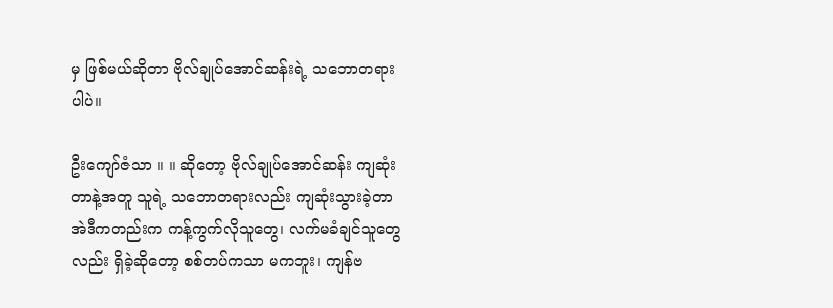မှ ဖြစ်မယ်ဆိုတာ ဗိုလ်ချုပ်အောင်ဆန်းရဲ့ သဘောတရားပါပဲ။

ဦးကျော်ဇံသာ ။ ။ ဆိုတော့ ဗိုလ်ချုပ်အောင်ဆန်း ကျဆုံးတာနဲ့အတူ သူရဲ့ သဘောတရားလည်း ကျဆုံးသွားခဲ့တာ အဲဒီကတည်းက ကန့်ကွက်လိုသူတွေ၊ လက်မခံချင်သူတွေလည်း ရှိခဲ့ဆိုတော့ စစ်တပ်ကသာ မကဘူး၊ ကျန်ဗ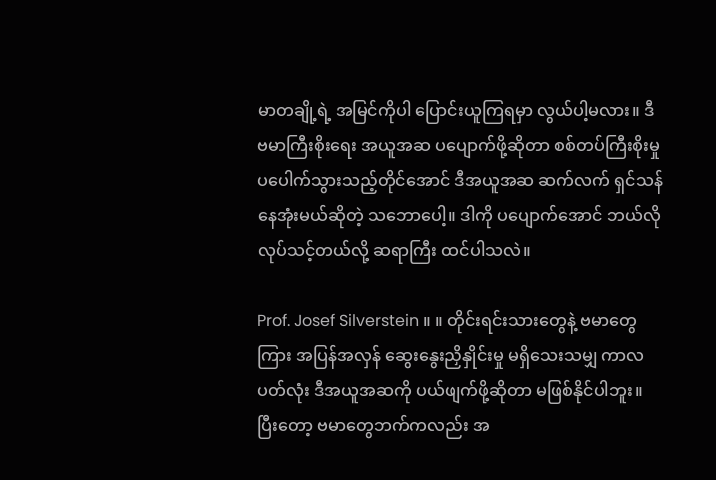မာတချို့ရဲ့ အမြင်ကိုပါ ပြောင်းယူကြရမှာ လွယ်ပါ့မလား။ ဒီ ဗမာကြီးစိုးရေး အယူအဆ ပပျောက်ဖို့ဆိုတာ စစ်တပ်ကြီးစိုးမှု ပပေါက်သွားသည့်တိုင်အောင် ဒီအယူအဆ ဆက်လက် ရှင်သန်နေအုံးမယ်ဆိုတဲ့ သဘောပေါ့။ ဒါကို ပပျောက်အောင် ဘယ်လိုလုပ်သင့်တယ်လို့ ဆရာကြီး ထင်ပါသလဲ။

Prof. Josef Silverstein ။ ။ တိုင်းရင်းသားတွေနဲ့ ဗမာတွေကြား အပြန်အလှန် ဆွေးနွေးညှိနှိုင်းမှု မရှိသေးသမျှ ကာလပတ်လုံး ဒီအယူအဆကို ပယ်ဖျက်ဖို့ဆိုတာ မဖြစ်နိုင်ပါဘူး။ ပြီးတော့ ဗမာတွေဘက်ကလည်း အ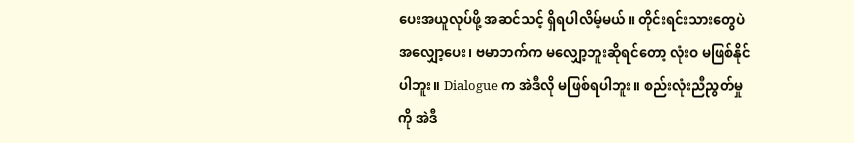ပေးအယူလုပ်ဖို့ အဆင်သင့် ရှိရပါလိမ့်မယ်။ တိုင်းရင်းသားတွေပဲ အလျှော့ပေး၊ ဗမာဘက်က မလျှော့ဘူးဆိုရင်တော့ လုံးဝ မဖြစ်နိုင်ပါဘူး။ Dialogue က အဲဒီလို မဖြစ်ရပါဘူး။ စည်းလုံးညီညွတ်မှုကို အဲဒီ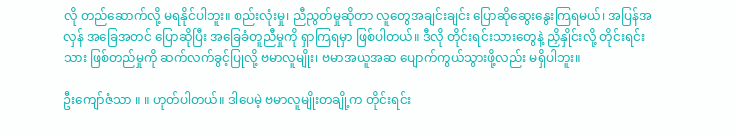လို တည်ဆောက်လို့ မရနိုင်ပါဘူး။ စည်းလုံးမှု၊ ညီညွတ်မှုဆိုတာ လူတွေအချင်းချင်း ပြောဆိုဆွေးနွေးကြရမယ်၊ အပြန်အလှန် အခြေအတင် ပြောဆိုပြီး အခြေခံတူညီမှုကို ရှာကြရမှာ ဖြစ်ပါတယ်။ ဒီလို တိုင်းရင်းသားတွေနဲ့ ညှိနှိုင်းလို့ တိုင်းရင်းသား ဖြစ်တည်မှုကို ဆက်လက်ခွင့်ပြုလို့ ဗမာလူမျိုး၊ ဗမာအယူအဆ ပျောက်ကွယ်သွားဖို့လည်း မရှိပါဘူး။

ဦးကျော်ဇံသာ ။ ။ ဟုတ်ပါတယ်။ ဒါပေမဲ့ ဗမာလူမျိုးတချို့က တိုင်းရင်း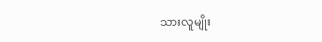သားလူမျိုး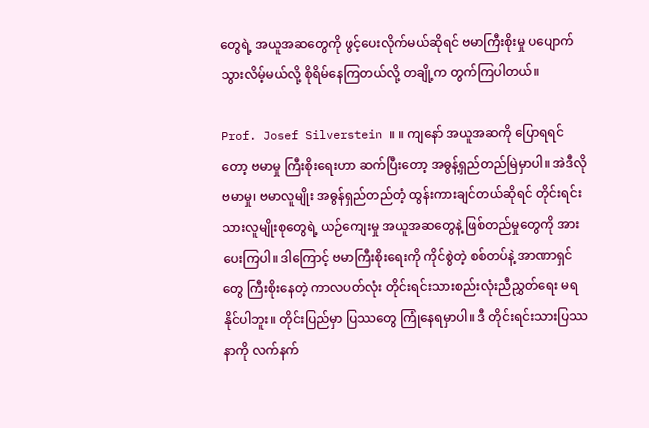တွေရဲ့ အယူအဆတွေကို ဖွင့်ပေးလိုက်မယ်ဆိုရင် ဗမာကြီးစိုးမှု ပပျောက်သွားလိမ့်မယ်လို့ စိုရိမ်နေကြတယ်လို့ တချို့က တွက်ကြပါတယ်။

Prof. Josef Silverstein ။ ။ ကျနော် အယူအဆကို ပြောရရင်တော့ ဗမာမှု ကြီးစိုးရေးဟာ ဆက်ပြီးတော့ အဓွန့်ရှည်တည်မြဲမှာပါ။ အဲဒီလို ဗမာမှု၊ ဗမာလူမျိုး အဓွန်ရှည်တည်တံ့ ထွန်းကားချင်တယ်ဆိုရင် တိုင်းရင်းသားလူမျိုးစုတွေရဲ့ ယဉ်ကျေးမှု အယူအဆတွေနဲ့ ဖြစ်တည်မှုတွေကို အားပေးကြပါ။ ဒါကြောင့် ဗမာကြီးစိုးရေးကို ကိုင်စွဲတဲ့ စစ်တပ်နဲ့ အာဏာရှင်တွေ ကြီးစိုးနေတဲ့ ကာလပတ်လုံး တိုင်းရင်းသားစည်းလုံးညီညွှတ်ရေး မရနိုင်ပါဘူး။ တိုင်းပြည်မှာ ပြဿတွေ ကြုံနေရမှာပါ။ ဒီ တိုင်းရင်းသားပြဿနာကို လက်နက်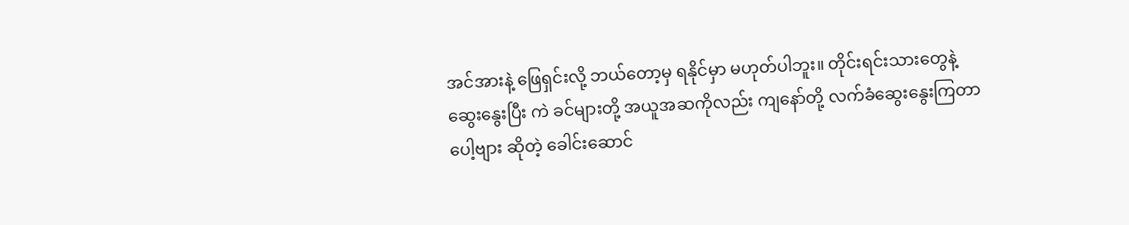အင်အားနဲ့ ဖြေရှင်းလို့ ဘယ်တော့မှ ရနိုင်မှာ မဟုတ်ပါဘူး။ တိုင်းရင်းသားတွေနဲ့ ဆွေးနွေးပြီး ကဲ ခင်များတို့ အယူအဆကိုလည်း ကျနော်တို့ လက်ခံဆွေးနွေးကြတာပေါ့ဗျား ဆိုတဲ့ ခေါင်းဆောင်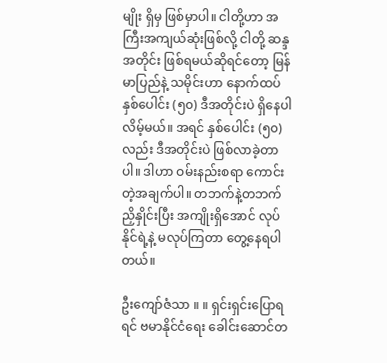မျိုး ရှိမှ ဖြစ်မှာပါ။ ငါတို့ဟာ အကြီးအကျယ်ဆုံးဖြစ်လို့ ငါတို့ ဆန္ဒအတိုင်း ဖြစ်ရမယ်ဆိုရင်တော့ မြန်မာပြည်နဲ့ သမိုင်းဟာ နောက်ထပ်နှစ်ပေါင်း (၅၀) ဒီအတိုင်းပဲ ရှိနေပါလိမ့်မယ်။ အရင် နှစ်ပေါင်း (၅၀) လည်း ဒီအတိုင်းပဲ ဖြစ်လာခဲ့တာပါ။ ဒါဟာ ဝမ်းနည်းစရာ ကောင်းတဲ့အချက်ပါ။ တဘက်နဲ့တဘက် ညှိနှိုင်းပြီး အကျိုးရှိအောင် လုပ်နိုင်ရဲ့နဲ့ မလုပ်ကြတာ တွေ့နေရပါတယ်။

ဦးကျော်ဇံသာ ။ ။ ရှင်းရှင်းပြောရရင် ဗမာနိုင်ငံရေး ခေါင်းဆောင်တ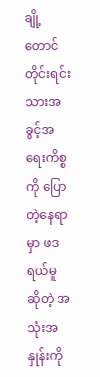ချို့တောင် တိုင်းရင်းသားအခွင့်အရေးကိစ္စကို ပြောတဲ့နေရာမှာ ဖဒရယ်မူ ဆိုတဲ့ အသုံးအနှုန်းကို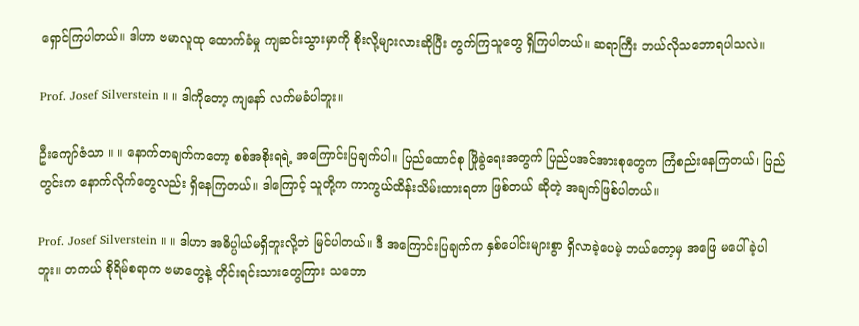ရှောင်ကြပါတယ်။ ဒါဟာ ဗမာလူထု ထောက်ခံမှု ကျဆင်းသွားမှာကို စိုးလို့များလားဆိုပြီး တွက်ကြသူတွေ ရှိကြပါတယ်။ ဆရာကြီး ဘယ်လိုသဘောရပါသလဲ။

Prof. Josef Silverstein ။ ။ ဒါကိုတော့ ကျနော် လက်မခံပါဘူး။

ဦးကျော်ဇံသာ ။ ။ နောက်တချက်ကတော့ စစ်အစိုးရရဲ့ အကြောင်းပြချက်ပါ။ ပြည်ထောင်စု ဖြိုခွဲရေးအတွက် ပြည်ပအင်အားစုတွေက ကြံစည်းနေကြတယ်၊ ပြည်တွင်းက နောက်လိုက်တွေလည်း ရှိနေကြတယ်။ ဒါကြောင့် သူတို့က ကာကွယ်ထိန်းသိမ်းထားရတာ ဖြစ်တယ် ဆိုတဲ့ အချက်ဖြစ်ပါတယ်။

Prof. Josef Silverstein ။ ။ ဒါဟာ အဓိပ္ပါယ်မရှိဘူးလို့ဘဲ မြင်ပါတယ်။ ဒီ အကြောင်းပြချက်က နှစ်ပေါင်းများစွာ ရှိလာခဲ့ပေမဲ့ ဘယ်တော့မှ အဖြေ မပေါ်ခဲ့ပါဘူး။ တကယ် စိုရိမ်စရာက ဗမာတွေနဲ့ တိုင်းရင်းသားတွေကြား သဘော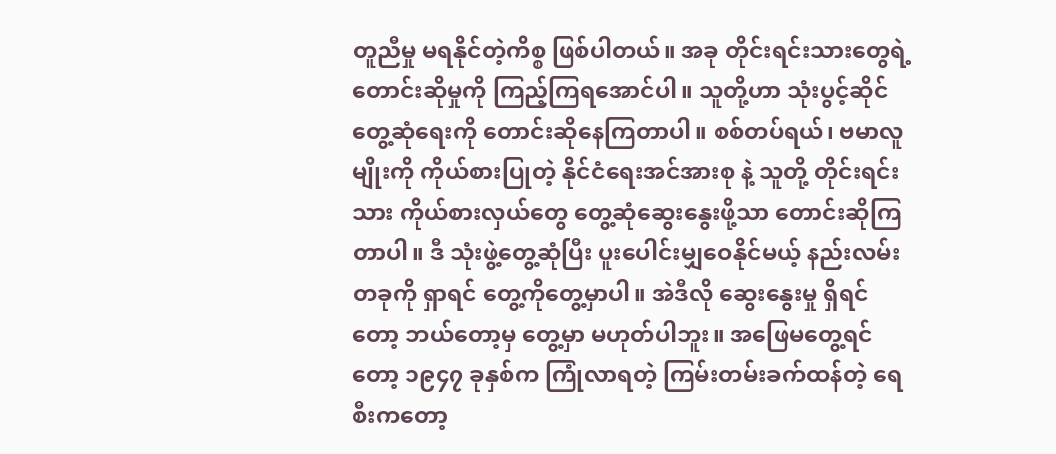တူညီမှု မရနိုင်တဲ့ကိစ္စ ဖြစ်ပါတယ်။ အခု တိုင်းရင်းသားတွေရဲ့ တောင်းဆိုမှုကို ကြည့်ကြရအောင်ပါ။ သူတို့ဟာ သုံးပွင့်ဆိုင် တွေ့ဆုံရေးကို တောင်းဆိုနေကြတာပါ။ စစ်တပ်ရယ်၊ ဗမာလူမျိုးကို ကိုယ်စားပြုတဲ့ နိုင်ငံရေးအင်အားစု နဲ့ သူတို့ တိုင်းရင်းသား ကိုယ်စားလှယ်တွေ တွေ့ဆုံဆွေးနွေးဖို့သာ တောင်းဆိုကြတာပါ။ ဒီ သုံးဖွဲ့တွေ့ဆုံပြီး ပူးပေါင်းမျှဝေနိုင်မယ့် နည်းလမ်းတခုကို ရှာရင် တွေ့ကိုတွေ့မှာပါ။ အဲဒီလို ဆွေးနွေးမှု ရှိရင်တော့ ဘယ်တော့မှ တွေ့မှာ မဟုတ်ပါဘူး။ အဖြေမတွေ့ရင်တော့ ၁၉၄၇ ခုနှစ်က ကြုံလာရတဲ့ ကြမ်းတမ်းခက်ထန်တဲ့ ရေစီးကတော့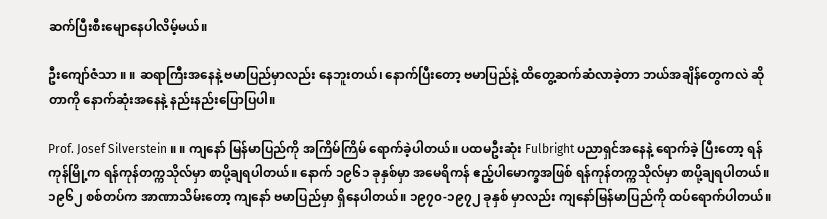ဆက်ပြီးစီးမျောနေပါလိမ့်မယ်။

ဦးကျော်ဇံသာ ။ ။ ဆရာကြီးအနေနဲ့ ဗမာပြည်မှာလည်း နေဘူးတယ်၊ နောက်ပြီးတော့ ဗမာပြည်နဲ့ ထိတွေ့ဆက်ဆံလာခဲ့တာ ဘယ်အချိန်တွေကလဲ ဆိုတာကို နောက်ဆုံးအနေနဲ့ နည်းနည်းပြောပြပါ။

Prof. Josef Silverstein ။ ။ ကျနော် မြန်မာပြည်ကို အကြိမ်ကြိမ် ရောက်ခဲ့ပါတယ်။ ပထမဦးဆုံး Fulbright ပညာရှင်အနေနဲ့ ရောက်ခဲ့ ပြီးတော့ ရန်ကုန်မြို့က ရန်ကုန်တက္ကသိုလ်မှာ စာပို့ချရပါတယ်။ နောက် ၁၉၆၁ ခုနှစ်မှာ အမေရိကန် ဧည့်ပါမောက္ခအဖြစ် ရန်ကုန်တက္ကသိုလ်မှာ စာပို့ချရပါတယ်။ ၁၉၆၂ စစ်တပ်က အာဏာသိမ်းတော့ ကျနော် ဗမာပြည်မှာ ရှိနေပါတယ်။ ၁၉၇၀-၁၉၇၂ ခုနှစ် မှာလည်း ကျနော်မြန်မာပြည်ကို ထပ်ရောက်ပါတယ်။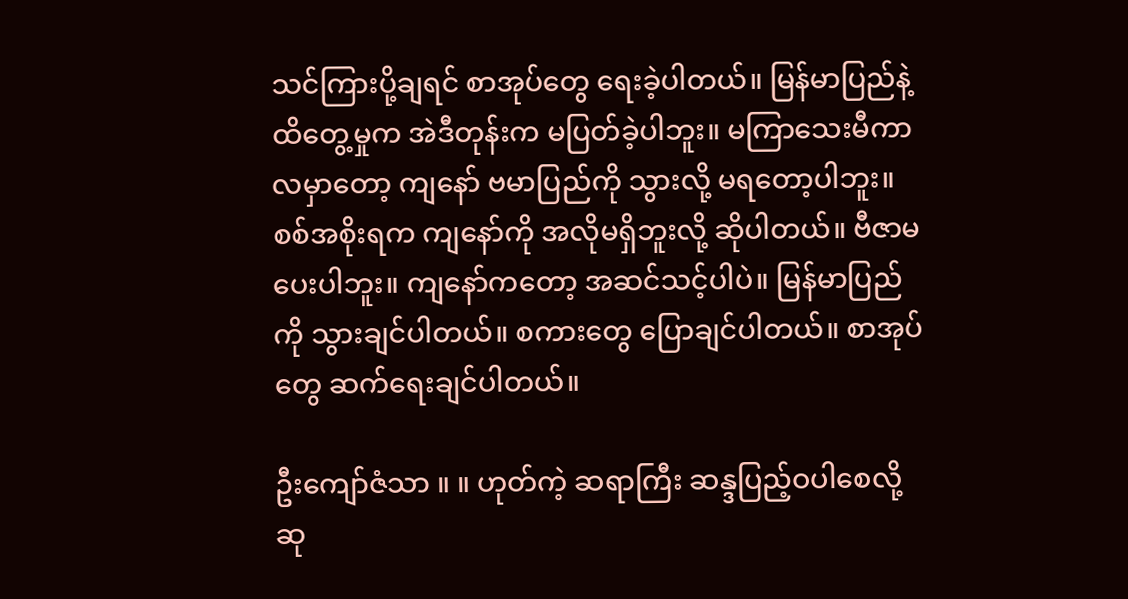သင်ကြားပို့ချရင် စာအုပ်တွေ ရေးခဲ့ပါတယ်။ မြန်မာပြည်နဲ့ ထိတွေ့မှုက အဲဒီတုန်းက မပြတ်ခဲ့ပါဘူး။ မကြာသေးမီကာလမှာတော့ ကျနော် ဗမာပြည်ကို သွားလို့ မရတော့ပါဘူး။ စစ်အစိုးရက ကျနော်ကို အလိုမရှိဘူးလို့ ဆိုပါတယ်။ ဗီဇာမပေးပါဘူး။ ကျနော်ကတော့ အဆင်သင့်ပါပဲ။ မြန်မာပြည်ကို သွားချင်ပါတယ်။ စကားတွေ ပြောချင်ပါတယ်။ စာအုပ်တွေ ဆက်ရေးချင်ပါတယ်။

ဦးကျော်ဇံသာ ။ ။ ဟုတ်ကဲ့ ဆရာကြီး ဆန္ဒပြည့်ဝပါစေလို့ ဆု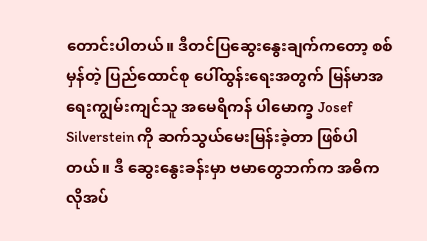တောင်းပါတယ်။ ဒီတင်ပြဆွေးနွေးချက်ကတော့ စစ်မှန်တဲ့ ပြည်ထောင်စု ပေါ်ထွန်းရေးအတွက် မြန်မာအရေးကျွမ်းကျင်သူ အမေရိကန် ပါမောက္ခ Josef Silverstein ကို ဆက်သွယ်မေးမြန်းခဲ့တာ ဖြစ်ပါတယ်။ ဒီ ဆွေးနွေးခန်းမှာ ဗမာတွေဘက်က အဓိက လိုအပ်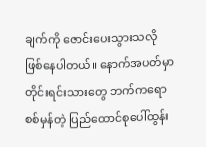ချက်ကို ဇောင်းပေးသွားသလို ဖြစ်နေပါတယ်။ နောက်အပတ်မှာ တိုင်းရင်းသားတွေ ဘက်ကရော စစ်မှန်တဲ့ ပြည်ထောင်စုပေါ်ထွန်း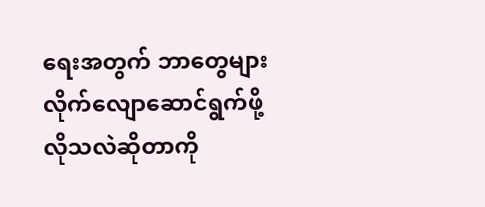ရေးအတွက် ဘာတွေများ လိုက်လျောဆောင်ရွက်ဖို့ လိုသလဲဆိုတာကို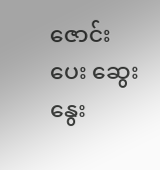ဇောင်းပေး ဆွေးနွေး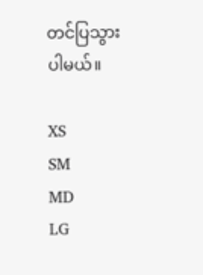တင်ပြသွားပါမယ်။

XS
SM
MD
LG